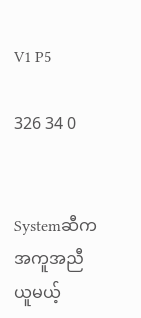V1 P5

326 34 0


Systemဆီက အကူအညီယူမယ့်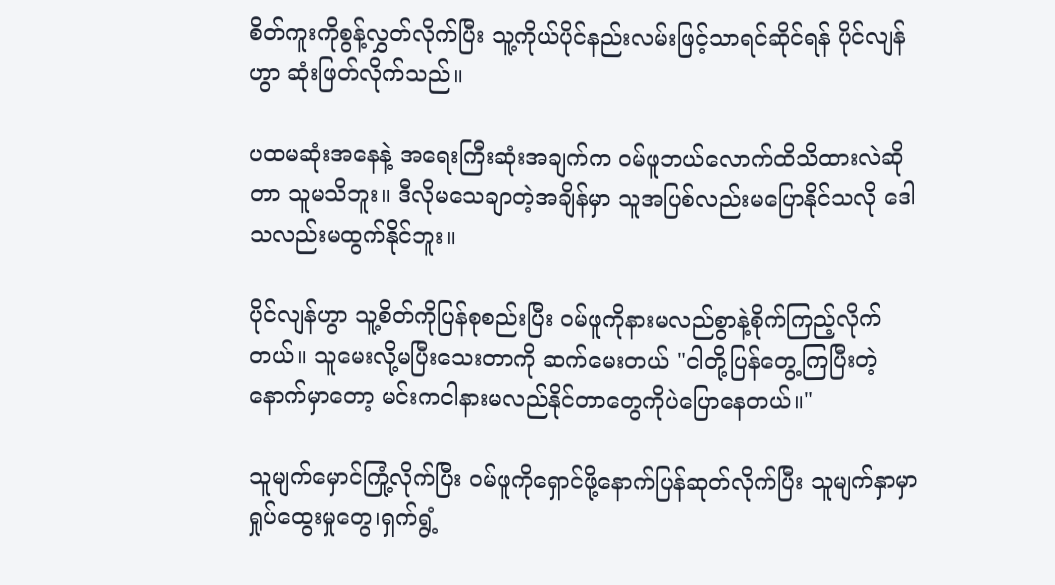စိတ်ကူးကိုစွန့်လွှတ်လိုက်ပြီး သူ့ကိုယ်ပိုင်နည်းလမ်းဖြင့်သာရင်ဆိုင်ရန် ပိုင်လျန်ဟွာ ဆုံးဖြတ်လိုက်သည်။

ပထမဆုံးအနေနဲ့ အရေးကြီးဆုံးအချက်က ဝမ်ဖူဘယ်လောက်ထိသိထားလဲဆိုတာ သူမသိဘူး။ ဒီလိုမသေချာတဲ့အချိန်မှာ သူအပြစ်လည်းမပြောနိုင်သလို ဒေါသလည်းမထွက်နိုင်ဘူး။

ပိုင်လျန်ဟွာ သူ့စိတ်ကိုပြန်စုစည်းပြီး ဝမ်ဖူကိုနားမလည်စွာနဲ့စိုက်ကြည့်လိုက်တယ်။ သူမေးလို့မပြီးသေးတာကို ဆက်မေးတယ် "ငါတို့ပြန်တွေ့ကြပြီးတဲ့နောက်မှာတော့ မင်းကငါနားမလည်နိုင်တာတွေကိုပဲပြောနေတယ်။"

သူမျက်မှောင်ကြုံ့လိုက်ပြီး ဝမ်ဖူကိုရှောင်ဖို့နောက်ပြန်ဆုတ်လိုက်ပြီး သူမျက်နှာမှာ ရှုပ်ထွေးမှုတွေ၊ရှက်ရွံ့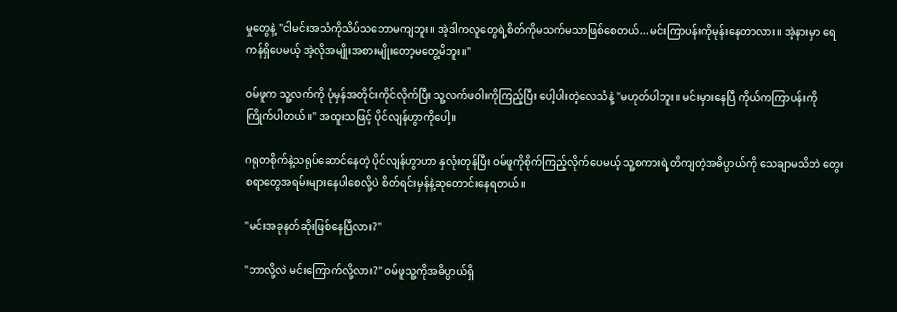မှုတွေနဲ့ "ငါမင်းအသံကိုသိပ်သဘောမကျဘူး။ အဲ့ဒါကလူတွေရဲ့စိတ်ကိုမသက်မသာဖြစ်စေတယ်...မင်းကြာပန်းကိုမုန်းနေတာလား။ အဲ့နားမှာ ရေကန်ရှိပေမယ့် အဲ့လိုအမျိုးအစားမျိုးတော့မတွေ့မိဘူး။"

ဝမ်ဖူက သူ့လက်ကို ပုံမှန်အတိုင်းကိုင်လိုက်ပြီး သူ့လက်ဖဝါးကိုကြည့်ပြီး ပေါ့ပါးတဲ့လေသံနဲ့ "မဟုတ်ပါဘူး။ မင်းမှားနေပြီ ကိုယ်ကကြာပန်းကိုကြိုက်ပါတယ်။" အထူးသဖြင့် ပိုင်လျန်ဟွာကိုပေါ့။

ဂရုတစိုက်နဲ့သရုပ်ဆောင်နေတဲ့ ပိုင်လျန်ဟွာဟာ နှလုံးတုန်ပြီး ဝမ်ဖူကိုစိုက်ကြည့်လိုက်ပေမယ့် သူ့စကားရဲ့တိကျတဲ့အဓိပ္ပာယ်ကို သေချာမသိဘဲ တွေးစရာတွေအရမ်းများနေပါစေလို့ပဲ စိတ်ရင်းမှန်နဲ့ဆုတောင်းနေရတယ်။

"မင်းအခုနတ်ဆိုးဖြစ်နေပြီလား?"

"ဘာလို့လဲ မင်းကြောက်လို့လား?" ဝမ်ဖူသူ့ကိုအဓိပ္ပာယ်ရှိ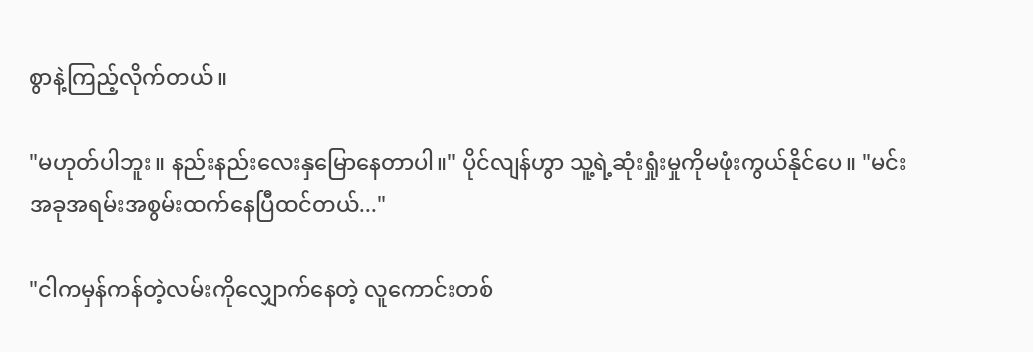စွာနဲ့ကြည့်လိုက်တယ်။

"မဟုတ်ပါဘူး။ နည်းနည်းလေးနှမြောနေတာပါ။" ပိုင်လျန်ဟွာ သူ့ရဲ့ဆုံးရှုံးမှုကိုမဖုံးကွယ်နိုင်ပေ။ "မင်းအခုအရမ်းအစွမ်းထက်နေပြီထင်တယ်..."

"ငါကမှန်ကန်တဲ့လမ်းကိုလျှောက်နေတဲ့ လူကောင်းတစ်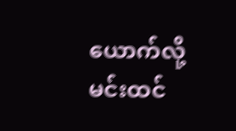ယောက်လို့ မင်းထင်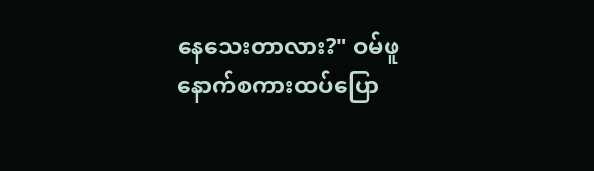နေသေးတာလား?" ဝမ်ဖူနောက်စကားထပ်ပြော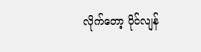လိုက်တော့ ပိုင်လျန်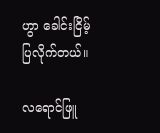ဟွာ ခေါင်းငြိမ့်ပြလိုက်တယ်။

လရောင်ဖြူ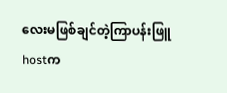လေးမ‌ဖြစ်ချင်တဲ့ကြာပန်းဖြူhostက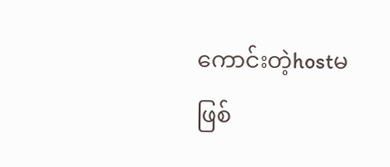ကောင်းတဲ့hostမဖြစ်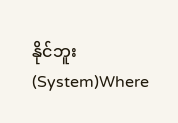နိုင်ဘူး (System)Where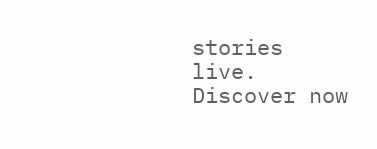stories live. Discover now